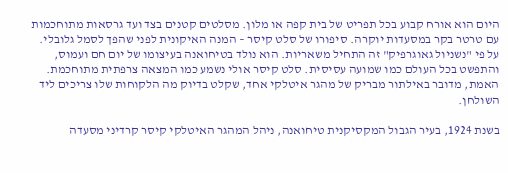היום הוא אורח קבוע בכל תפריט של בית קפה או מלון. מסלטים קטנים בצד ועד גרסאות מתוחכמות עם טרטר בקר במסעדות יוקרה. סיפורו של סלט קיסר – המנה האיקונית לפני שהפך לסמל גלובלי.
על פי "נשניול גאוגרפיק" זה התחיל משאריות. הוא נולד בטיחואנה בעיצומו של יום חם ועמוס, והתפשט בכל העולם כמו שמועה עסיסית. סלט קיסר אולי נשמע כמו המצאה צרפתית מתוחכמת. האמת, מדובר באילתור מבריק של מהגר איטלקי אחד, שקלט בדיוק מה הלקוחות שלו צריכים ליד השולחן.

בשנת 1924, בעיר הגבול המקסיקנית טיחואנה, ניהל המהגר האיטלקי קיסר קרדיני מסעדה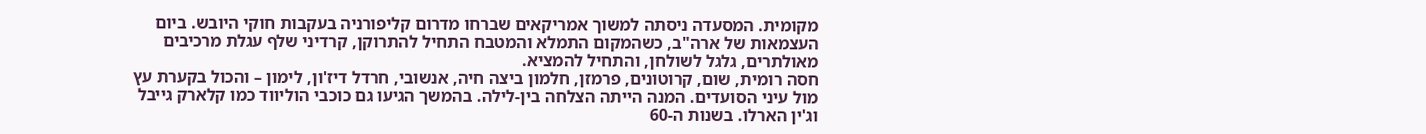מקומית. המסעדה ניסתה למשוך אמריקאים שברחו מדרום קליפורניה בעקבות חוקי היובש. ביום העצמאות של ארה"ב, כשהמקום התמלא והמטבח התחיל להתרוקן, קרדיני שלף עגלת מרכיבים מאולתרים, גלגל לשולחן, והתחיל להמציא.
חסה רומית, שום, קרוטונים, פרמזן, חלמון ביצה חיה, אנשובי, חרדל דיז'ון, לימון – והכול בקערת עץ מול עיני הסועדים. המנה הייתה הצלחה בין-לילה. בהמשך הגיעו גם כוכבי הוליווד כמו קלארק גייבל וג'ין הארלו. בשנות ה-60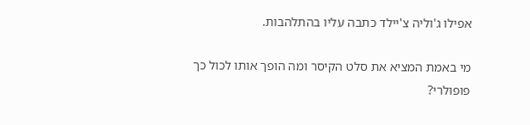אפילו ג'וליה צ'יילד כתבה עליו בהתלהבות.

מי באמת המציא את סלט הקיסר ומה הופך אותו לכול כך פופולרי?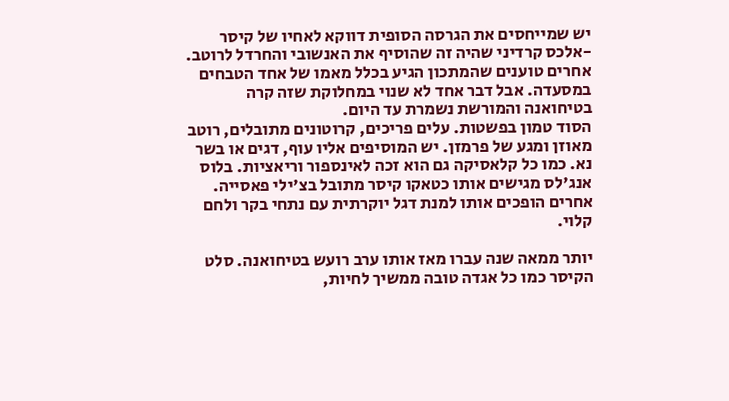יש שמייחסים את הגרסה הסופית דווקא לאחיו של קיסר -אלכס קרדיני שהיה זה שהוסיף את האנשובי והחרדל לרוטב. אחרים טוענים שהמתכון הגיע בכלל מאמו של אחד הטבחים במסעדה. אבל דבר אחד לא שנוי במחלוקת שזה קרה בטיחואנה והמורשת נשמרת עד היום.
הסוד טמון בפשטות. עלים פריכים, קרוטונים מתובלים, רוטב מאוזן ומגע של פרמזן. יש המוסיפים אליו עוף, דגים או בשר נא. כמו כל קלאסיקה גם הוא זכה לאינספור וריאציות. בלוס אנג'לס מגישים אותו כטאקו קיסר מתובל בצ'ילי פאסייה. אחרים הופכים אותו למנת דגל יוקרתית עם נתחי בקר ולחם קלוי.

יותר ממאה שנה עברו מאז אותו ערב רועש בטיחואנה. סלט הקיסר כמו כל אגדה טובה ממשיך לחיות,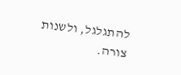להתגלגל, ולשנות צורה.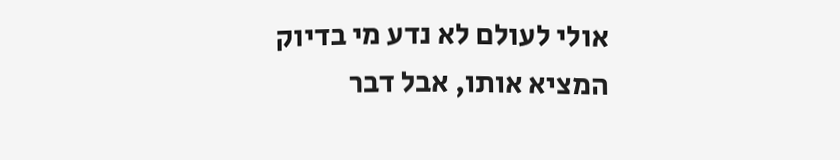אולי לעולם לא נדע מי בדיוק המציא אותו, אבל דבר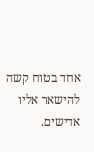אחד בטוח קשה להישאר אליו אדישים.